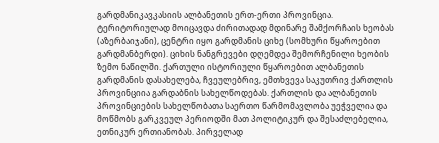გარდმანიკავკასიის ალბანეთის ერთ-ერთი პროვინცია. ტერიტორიულად მოიცავდა ძირითადად მდინარე შამქორჩაის ხეობას (აზერბაიჯანი), ცენტრი იყო გარდმანის ციხე (სომხური წყაროებით გარდმანბერდი). ციხის ნანგრევები დღემდეა შემორჩენილი ხეობის ზემო ნაწილში. ქართული ისტორიული წყაროებით ალბანეთის გარდმანის დასახელება, ჩვეულებრივ, ემთხვევა საკუთრივ ქართლის პროვინციია გარდაბნის სახელწოდებას. ქართლის და ალბანეთის პროვინციების სახელწობათა საერთო წარმომავლობა უეჭველია და მოწმობს გარკვეულ პერიოდში მათ პოლიტიკურ და შესაძლებელია, ეთნიკურ ერთიანობას. პირველად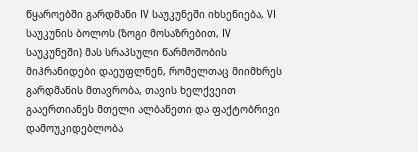წყაროებში გარდმანი IV საუკუნეში იხსენიება, VI საუკუნის ბოლოს (ზოგი მოსაზრებით, IV საუკუნეში) მას სრაპსული წარმოშობის მიჰრანიდები დაეუფლნენ, რომელთაც მიიმხრეს გარდმანის მთავრობა, თავის ხელქვეით გააერთიანეს მთელი ალბანეთი და ფაქტობრივი დამოუკიდებლობა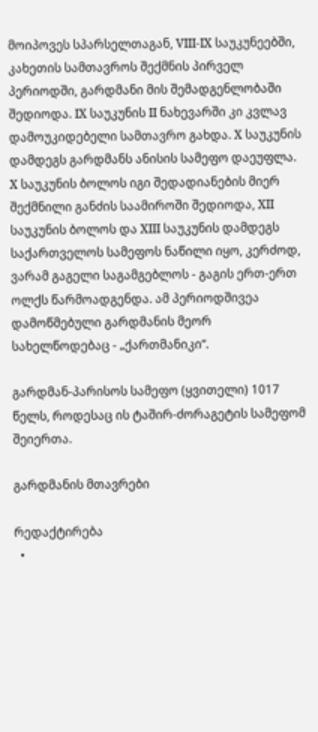მოიპოვეს სპარსელთაგან, VIII-IX საუკუნეებში, კახეთის სამთავროს შექმნის პირველ პერიოდში, გარდმანი მის შემადგენლობაში შედიოდა. IX საუკუნის II ნახევარში კი კვლავ დამოუკიდებელი სამთავრო გახდა. X საუკუნის დამდეგს გარდმანს ანისის სამეფო დაეუფლა. X საუკუნის ბოლოს იგი შედადიანების მიერ შექმნილი განძის საამიროში შედიოდა, XII საუკუნის ბოლოს და XIII საუკუნის დამდეგს საქართველოს სამეფოს ნაწილი იყო, კერძოდ, ვარამ გაგელი საგამგებლოს - გაგის ერთ-ერთ ოლქს წარმოადგენდა. ამ პერიოდშივეა დამოწმებული გარდმანის მეორ სახელწოდებაც - „ქართმანიკი“.

გარდმან-პარისოს სამეფო (ყვითელი) 1017 წელს, როდესაც ის ტაშირ-ძორაგეტის სამეფომ შეიერთა.

გარდმანის მთავრები

რედაქტირება
  •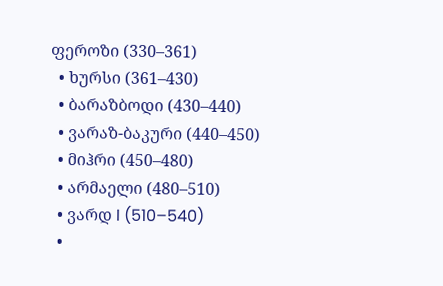ფეროზი (330–361)
  • ხურსი (361–430)
  • ბარაზბოდი (430–440)
  • ვარაზ-ბაკური (440–450)
  • მიჰრი (450–480)
  • არმაელი (480–510)
  • ვარდ I (510–540)
  •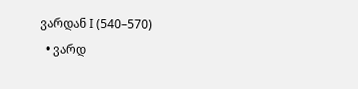ვარდან I (540–570)
  • ვარდ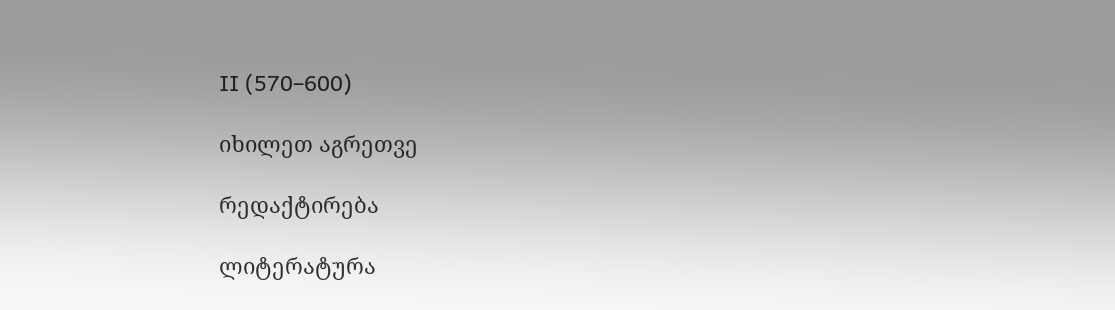II (570–600)

იხილეთ აგრეთვე

რედაქტირება

ლიტერატურა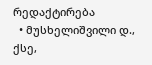რედაქტირება
  • მუსხელიშვილი დ., ქსე,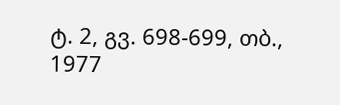ტ. 2, გვ. 698-699, თბ., 1977